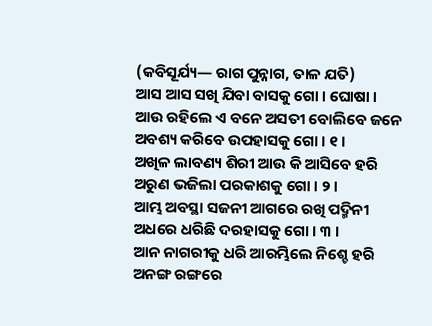(କବିସୂର୍ଯ୍ୟ— ରାଗ ପୁନ୍ନାଗ, ତାଳ ଯତି)
ଆସ ଆସ ସଖି ଯିବା ବାସକୁ ଗୋ । ଘୋଷା ।
ଆଉ ରହିଲେ ଏ ବନେ ଅସତୀ ବୋଲିବେ ଜନେ
ଅବଶ୍ୟ କରିବେ ଉପହାସକୁ ଗୋ । ୧ ।
ଅଖିଳ ଲାବଣ୍ୟ ଶିରୀ ଆଉ କି ଆସିବେ ହରି
ଅରୁଣ ଭଜିଲା ପରକାଶକୁ ଗୋ । ୨ ।
ଆମ୍ଭ ଅବସ୍ଥା ସଜନୀ ଆଗରେ ରଖି ପଦ୍ମିନୀ
ଅଧରେ ଧରିଛି ଦରହାସକୁ ଗୋ । ୩ ।
ଆନ ନାଗରୀକୁ ଧରି ଆରମ୍ଭିଲେ ନିଶ୍ଚେ ହରି
ଅନଙ୍ଗ ରଙ୍ଗରେ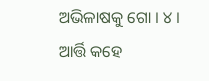ଅଭିଳାଷକୁ ଗୋ । ୪ ।
ଆର୍ତ୍ତି କହେ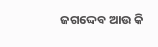ଜଗଦ୍ଦେବ ଆଉ କି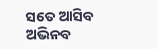ସତେ ଆସିବ
ଅଭିନବ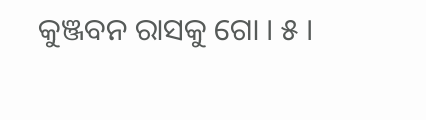କୁଞ୍ଜବନ ରାସକୁ ଗୋ । ୫ ।